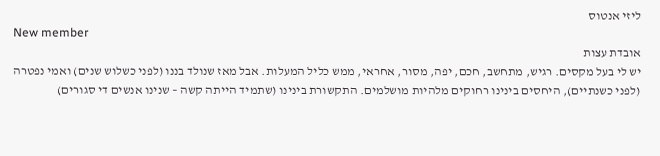ליזי אנטוס
New member
אובדת עצות
יש לי בעל מקסים. רגיש, מתחשב, חכם, יפה, מסור, אחראי, ממש כליל המעלות. אבל מאז שנולד בננו (לפני כשלוש שנים) ואמי נפטרה (לפני כשנתיים), היחסים בינינו רחוקים מלהיות מושלמים. התקשורת בינינו (שתמיד הייתה קשה – שנינו אנשים די סגורים)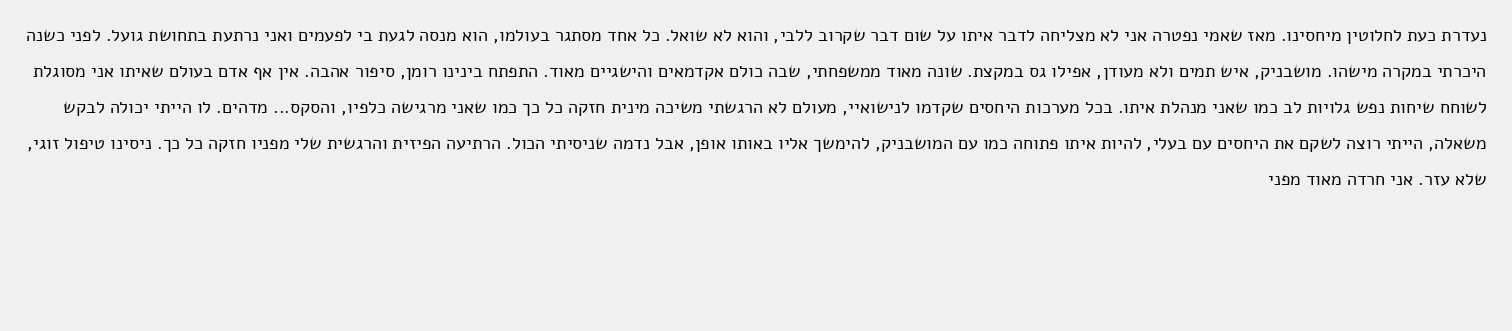נעדרת כעת לחלוטין מיחסינו. מאז שאמי נפטרה אני לא מצליחה לדבר איתו על שום דבר שקרוב ללבי, והוא לא שואל. כל אחד מסתגר בעולמו, הוא מנסה לגעת בי לפעמים ואני נרתעת בתחושת גועל. לפני כשנה היכרתי במקרה מישהו. מושבניק, איש תמים ולא מעודן, אפילו גס במקצת. שונה מאוד ממשפחתי, שבה כולם אקדמאים והישגיים מאוד. התפתח בינינו רומן, סיפור אהבה. אין אף אדם בעולם שאיתו אני מסוגלת לשוחח שיחות נפש גלויות לב כמו שאני מנהלת איתו. בכל מערכות היחסים שקדמו לנישואיי, מעולם לא הרגשתי משיכה מינית חזקה כל כך כמו שאני מרגישה כלפיו, והסקס... מדהים. לו הייתי יכולה לבקש משאלה, הייתי רוצה לשקם את היחסים עם בעלי, להיות איתו פתוחה כמו עם המושבניק, להימשך אליו באותו אופן, אבל נדמה שניסיתי הכול. הרתיעה הפיזית והרגשית שלי מפניו חזקה כל כך. ניסינו טיפול זוגי, שלא עזר. אני חרדה מאוד מפני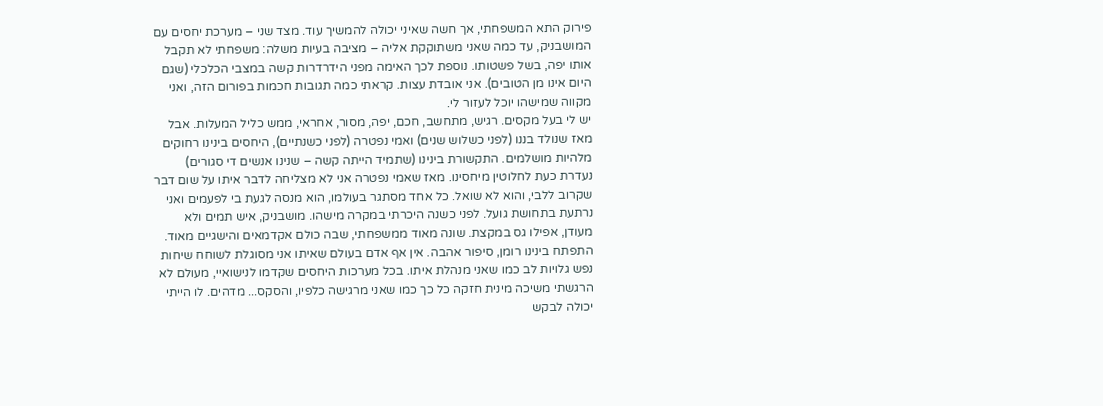פירוק התא המשפחתי, אך חשה שאיני יכולה להמשיך עוד. מצד שני – מערכת יחסים עם המושבניק, עד כמה שאני משתוקקת אליה – מציבה בעיות משלה: משפחתי לא תקבל אותו יפה, בשל פשטותו. נוספת לכך האימה מפני הידרדרות קשה במצבי הכלכלי (שגם היום אינו מן הטובים). אני אובדת עצות. קראתי כמה תגובות חכמות בפורום הזה, ואני מקווה שמישהו יוכל לעזור לי.
יש לי בעל מקסים. רגיש, מתחשב, חכם, יפה, מסור, אחראי, ממש כליל המעלות. אבל מאז שנולד בננו (לפני כשלוש שנים) ואמי נפטרה (לפני כשנתיים), היחסים בינינו רחוקים מלהיות מושלמים. התקשורת בינינו (שתמיד הייתה קשה – שנינו אנשים די סגורים) נעדרת כעת לחלוטין מיחסינו. מאז שאמי נפטרה אני לא מצליחה לדבר איתו על שום דבר שקרוב ללבי, והוא לא שואל. כל אחד מסתגר בעולמו, הוא מנסה לגעת בי לפעמים ואני נרתעת בתחושת גועל. לפני כשנה היכרתי במקרה מישהו. מושבניק, איש תמים ולא מעודן, אפילו גס במקצת. שונה מאוד ממשפחתי, שבה כולם אקדמאים והישגיים מאוד. התפתח בינינו רומן, סיפור אהבה. אין אף אדם בעולם שאיתו אני מסוגלת לשוחח שיחות נפש גלויות לב כמו שאני מנהלת איתו. בכל מערכות היחסים שקדמו לנישואיי, מעולם לא הרגשתי משיכה מינית חזקה כל כך כמו שאני מרגישה כלפיו, והסקס... מדהים. לו הייתי יכולה לבקש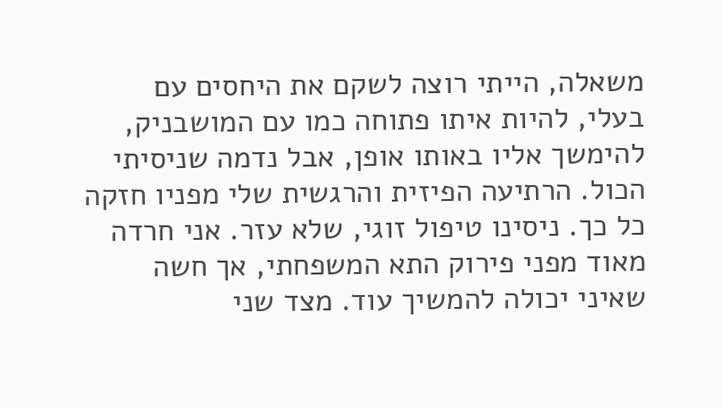משאלה, הייתי רוצה לשקם את היחסים עם בעלי, להיות איתו פתוחה כמו עם המושבניק, להימשך אליו באותו אופן, אבל נדמה שניסיתי הכול. הרתיעה הפיזית והרגשית שלי מפניו חזקה כל כך. ניסינו טיפול זוגי, שלא עזר. אני חרדה מאוד מפני פירוק התא המשפחתי, אך חשה שאיני יכולה להמשיך עוד. מצד שני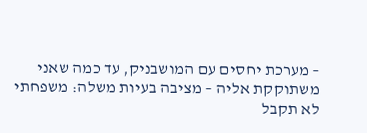– מערכת יחסים עם המושבניק, עד כמה שאני משתוקקת אליה – מציבה בעיות משלה: משפחתי לא תקבל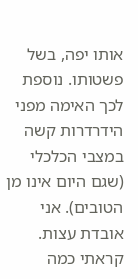אותו יפה, בשל פשטותו. נוספת לכך האימה מפני הידרדרות קשה במצבי הכלכלי (שגם היום אינו מן הטובים). אני אובדת עצות. קראתי כמה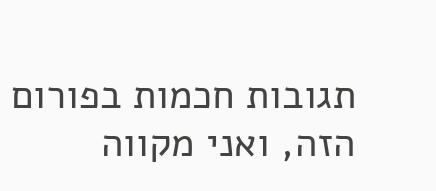תגובות חכמות בפורום הזה, ואני מקווה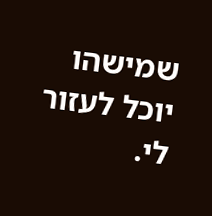שמישהו יוכל לעזור לי.